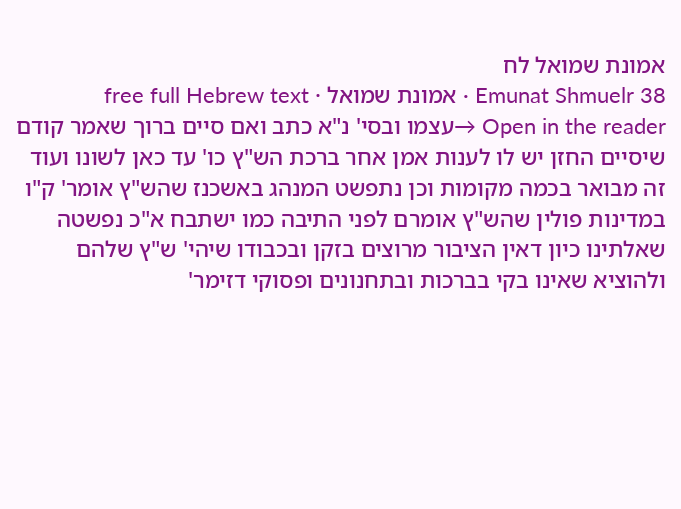אמונת שמואל לח
Emunat Shmuelr 38 · אמונת שמואל · free full Hebrew text
Open in the reader →עצמו ובסי' נ"א כתב ואם סיים ברוך שאמר קודם שיסיים החזן יש לו לענות אמן אחר ברכת הש"ץ כו' עד כאן לשונו ועוד זה מבואר בכמה מקומות וכן נתפשט המנהג באשכנז שהש"ץ אומר' ק"ו במדינות פולין שהש"ץ אומרם לפני התיבה כמו ישתבח א"כ נפשטה שאלתינו כיון דאין הציבור מרוצים בזקן ובכבודו שיהי' ש"ץ שלהם ולהוציא שאינו בקי בברכות ובתחנונים ופסוקי דזימר'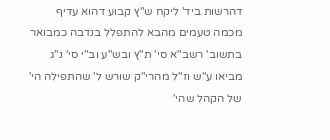דהרשות ביד' ליקח ש"ץ קבוע דהוא עדיף מכמה טעמים מהבא להתפלל בנדבה כמבואר בתשוב' רשב"א סי' ת"ץ ובש"ע וב"י סי' נ"ג מביאו ע"ש וז"ל מהרי"ק שורש ל' שהתפילה הי' של הקהל שהי'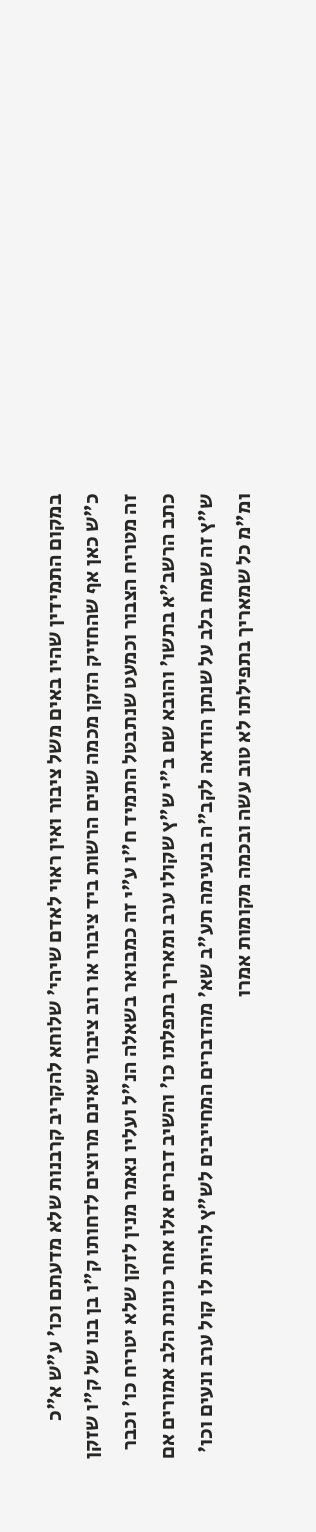במקום התמידין שהיו באים משל ציבור ואין ראוי לאדם שיהי' שלוחא להקריב קרבנות שלא מדעתם וכו' ע"ש א"כ כ"ש כאן אף שהחזיק הזקן מכמה שנים הרשות ביד ציבור או רוב ציבור שאינם מרוצים לדחותו ק"ו בן בנו של ק"ו שזקן זה מטריח הצבור וכמעט שנתבטל התמיד ח"ו ע"י זה כמבואר בשאלה הנ"ל ועליו נאמר מנין לזקן שלא יטריח כו' וכבר כתב הרשב"א בתשו' והובא שם ב"י ש"ץ שקולו ערב ומאריך בתפלתו כו' והשיב דברים אלו אחר כוונת הלב אמורים אם ש"ץ זה שמח בלב על שנתן הודאה לקב"ה בנעימה תע"ב שא' מהדברים המחייבים לש"ץ להיות לו קול ערב ונעים וכו' ומ"מ כל שמאריך בתפילתו לא טוב עשה ובכמה מקומות אמרו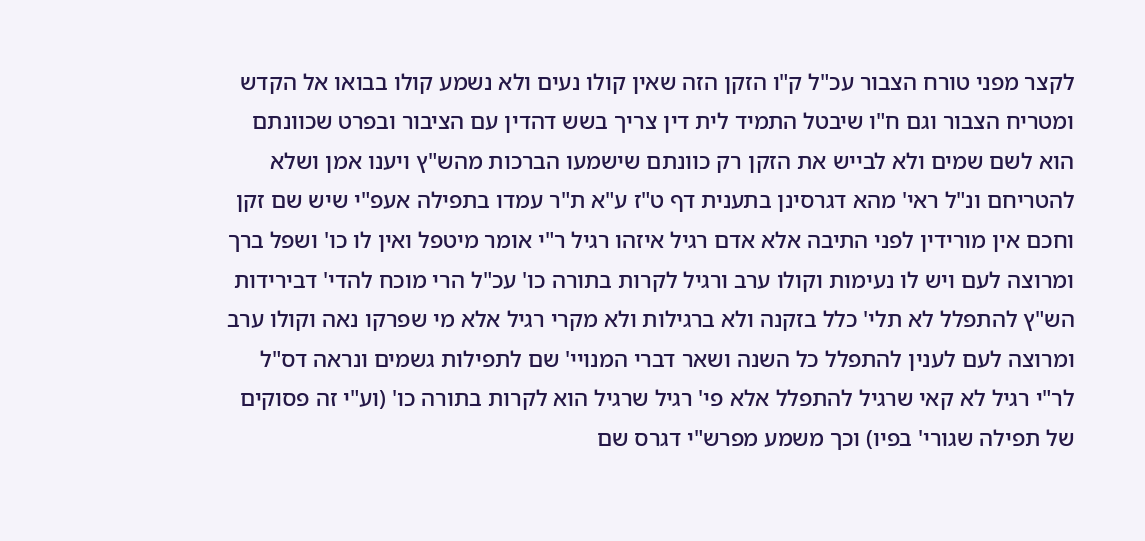לקצר מפני טורח הצבור עכ"ל ק"ו הזקן הזה שאין קולו נעים ולא נשמע קולו בבואו אל הקדש ומטריח הצבור וגם ח"ו שיבטל התמיד לית דין צריך בשש דהדין עם הציבור ובפרט שכוונתם הוא לשם שמים ולא לבייש את הזקן רק כוונתם שישמעו הברכות מהש"ץ ויענו אמן ושלא להטריחם ונ"ל ראי' מהא דגרסינן בתענית דף ט"ז ע"א ת"ר עמדו בתפילה אעפ"י שיש שם זקן וחכם אין מורידין לפני התיבה אלא אדם רגיל איזהו רגיל ר"י אומר מיטפל ואין לו כו' ושפל ברך ומרוצה לעם ויש לו נעימות וקולו ערב ורגיל לקרות בתורה כו' עכ"ל הרי מוכח להדי' דבירידות הש"ץ להתפלל לא תלי' כלל בזקנה ולא ברגילות ולא מקרי רגיל אלא מי שפרקו נאה וקולו ערב ומרוצה לעם לענין להתפלל כל השנה ושאר דברי המנויי' שם לתפילות גשמים ונראה דס"ל לר"י רגיל לא קאי שרגיל להתפלל אלא פי' רגיל שרגיל הוא לקרות בתורה כו' (וע"י זה פסוקים של תפילה שגורי' בפיו) וכך משמע מפרש"י דגרס שם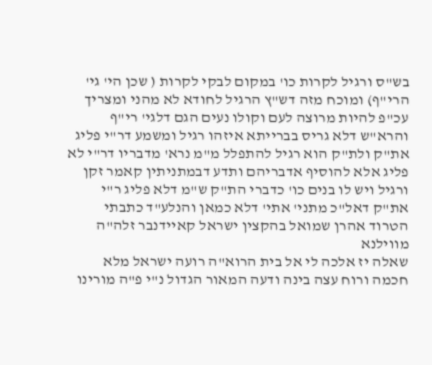בש"ס ורגיל לקרות כו' במקום לבקי לקרות ( שכן הי' גי' הרי"ף) ומוכח מזה דש"ץ הרגיל לחודא לא מהני ומצריך עכ"פ להיות מרוצה לעם וקולו נעים הגם דלגי' רי"ף והרא"ש דלא גריס בברייתא איזהו רגיל ומשמע דר"י פליג את"ק ולת"ק הוא רגיל להתפלל מ"מ נרא' מדבריו דר"י לא פליג אלא להוסיף אדבריהם ותדע דבמתניתין קאמר זקן ורגיל ויש לו בנים כו' כדברי הת"ק ש"מ דלא פליג ר"י את"ק דאל"כ מתני' אתי' דלא כמאן והנלע"ד כתבתי הטרוד אהרן שמואל בהקצין ישראל קאיידנבר זלה"ה מווילנא
שאלה יז אלכה לי אל בית הרוא"ה רועה ישראל מלא חכמה ורוח עצה בינה ודעה המאור הגדול נ"י פ"ה מורינו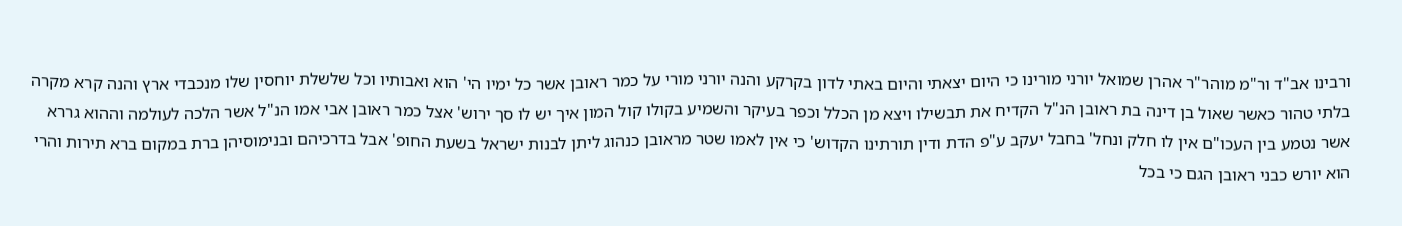ורבינו אב"ד ור"מ מוהר"ר אהרן שמואל יורני מורינו כי היום יצאתי והיום באתי לדון בקרקע והנה יורני מורי על כמר ראובן אשר כל ימיו הי' הוא ואבותיו וכל שלשלת יוחסין שלו מנכבדי ארץ והנה קרא מקרה בלתי טהור כאשר שאול בן דינה בת ראובן הנ"ל הקדיח את תבשילו ויצא מן הכלל וכפר בעיקר והשמיע בקולו קול המון איך יש לו סך ירוש' אצל כמר ראובן אבי אמו הנ"ל אשר הלכה לעולמה וההוא גררא אשר נטמע בין העכו"ם אין לו חלק ונחל' בחבל יעקב ע"פ הדת ודין תורתינו הקדוש' כי אין לאמו שטר מראובן כנהוג ליתן לבנות ישראל בשעת החופ' אבל בדרכיהם ובנימוסיהן ברת במקום ברא תירות והרי הוא יורש כבני ראובן הגם כי בכל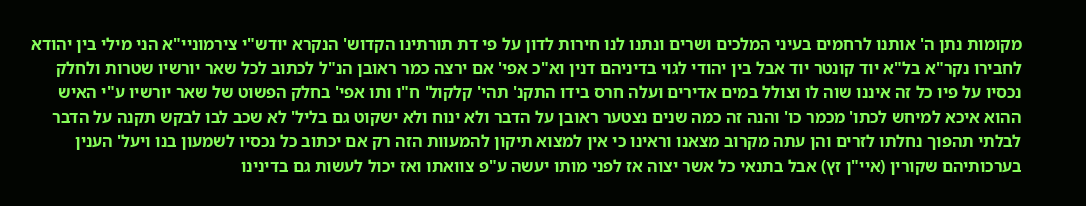מקומות נתן ה' אותנו לרחמים בעיני המלכים ושרים ונתנו לנו חירות לדון על פי דת תורתינו הקדוש' הנקרא יודש"י צירמוניי"א הני מילי בין יהודא לחבירו נקר"א בל"א יוד קונטר יוד אבל בין יהודי לגוי בדיניהם דנין וא"כ אפי' אם ירצה כמר ראובן הנ"ל לכתוב לכל שאר יורשיו שטרות ולחלק נכסיו על פיו כל זה איננו שוה לו וצולל במים אדירים ועלה חרס בידו התקנ' תהי' קלקול' ח"ו ותו אפי' בחלק הפשוט של שאר יורשיו ע"י האיש ההוא איכא למיחש לכתו' מכמר כו' והנה זה כמה שנים נצטער ראובן על הדבר ולא ינוח ולא ישקוט גם בליל' לא שכב לבו לבקש תקנה על הדבר לבלתי תהפוך נחלתו לזרים והן עתה מקרוב מצאנו וראינו כי אין למצוא תיקון להמעוות הזה רק אם יכתוב כל נכסיו לשמעון בנו ויעל' הענין בערכותיהם שקורין (איי"ן זץ) אבל בתנאי כל אשר יצוה אז לפני מותו יעשה ע"פ צוואתו ואז יכול לעשות גם בדינינו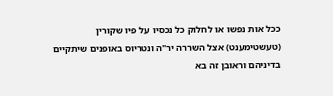ככל אות נפשו או לחלוק כל נכסיו על פיו שקורין (טעשטימענט) אצל השררה יר"ה ונטריוס באופנים שיתקיים בדיניהם וראובן זה בא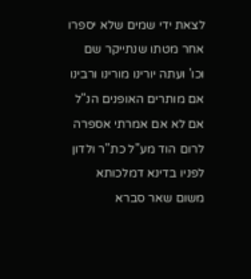לצאת ידי שמים שלא יספרו אחר מטתו שנתייקר שם וכו' ועתה יורינו מורינו ורבינו אם מותרים האופנים הנ"ל אם לא אם אמרתי אספרה לרום הוד מע"ל כת"ר ולדון לפניו בדינא דמלכותא משום שאר סברא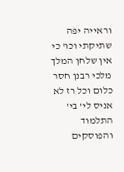וראייה יפה שתיקתי וכו' כי אין שלחן המלך מלכי רבנן חסר כלום וכל רז לא אניס לי' בי' התלמוד והפוסקים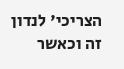הצריכי' לנדון זה וכאשר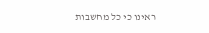ראינו כי כל מחשבות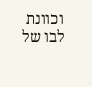וכוונת לבו של